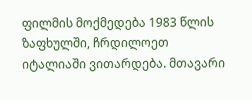ფილმის მოქმედება 1983 წლის ზაფხულში, ჩრდილოეთ იტალიაში ვითარდება. მთავარი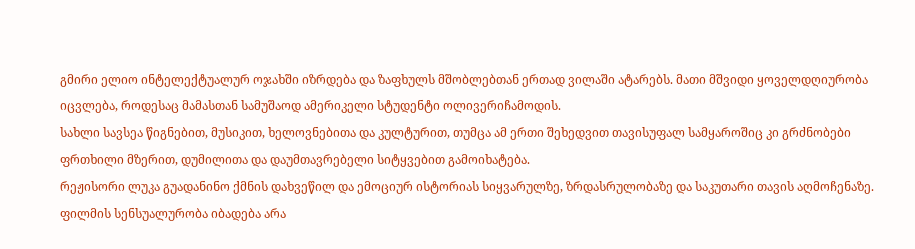გმირი ელიო ინტელექტუალურ ოჯახში იზრდება და ზაფხულს მშობლებთან ერთად ვილაში ატარებს. მათი მშვიდი ყოველდღიურობა იცვლება, როდესაც მამასთან სამუშაოდ ამერიკელი სტუდენტი ოლივერიჩამოდის.
სახლი სავსეა წიგნებით, მუსიკით, ხელოვნებითა და კულტურით, თუმცა ამ ერთი შეხედვით თავისუფალ სამყაროშიც კი გრძნობები ფრთხილი მზერით, დუმილითა და დაუმთავრებელი სიტყვებით გამოიხატება.
რეჟისორი ლუკა გუადანინო ქმნის დახვეწილ და ემოციურ ისტორიას სიყვარულზე, ზრდასრულობაზე და საკუთარი თავის აღმოჩენაზე. ფილმის სენსუალურობა იბადება არა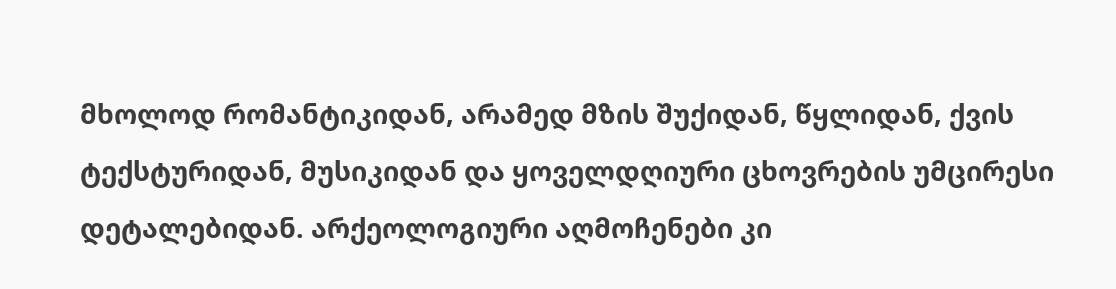მხოლოდ რომანტიკიდან, არამედ მზის შუქიდან, წყლიდან, ქვის ტექსტურიდან, მუსიკიდან და ყოველდღიური ცხოვრების უმცირესი დეტალებიდან. არქეოლოგიური აღმოჩენები კი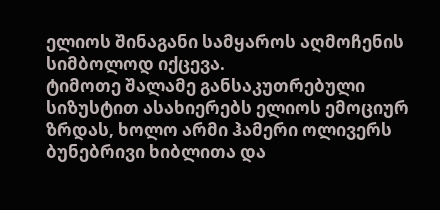ელიოს შინაგანი სამყაროს აღმოჩენის სიმბოლოდ იქცევა.
ტიმოთე შალამე განსაკუთრებული სიზუსტით ასახიერებს ელიოს ემოციურ ზრდას, ხოლო არმი ჰამერი ოლივერს ბუნებრივი ხიბლითა და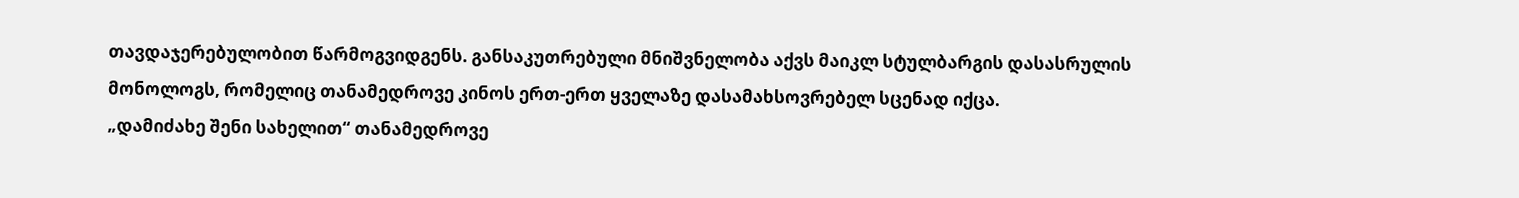თავდაჯერებულობით წარმოგვიდგენს. განსაკუთრებული მნიშვნელობა აქვს მაიკლ სტულბარგის დასასრულის მონოლოგს, რომელიც თანამედროვე კინოს ერთ-ერთ ყველაზე დასამახსოვრებელ სცენად იქცა.
„დამიძახე შენი სახელით“ თანამედროვე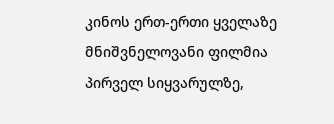კინოს ერთ-ერთი ყველაზე მნიშვნელოვანი ფილმია პირველ სიყვარულზე,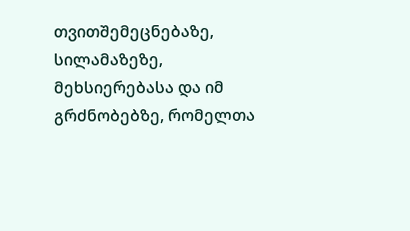თვითშემეცნებაზე, სილამაზეზე, მეხსიერებასა და იმ გრძნობებზე, რომელთა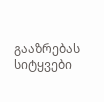გააზრებას სიტყვები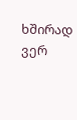ხშირად ვერ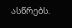ასწრებს.